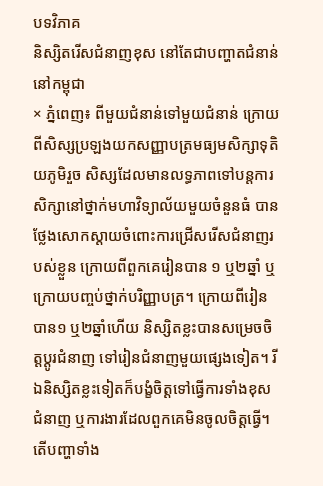បទវិភាគ
និស្សិតរើសជំនាញខុស នៅតែជាបញ្ហាតជំនាន់នៅកម្ពុជា
× ភ្នំពេញ៖ ពីមួយជំនាន់ទៅមួយជំនាន់ ក្រោយពីសិស្សប្រឡងយកសញ្ញាបត្រមធ្យមសិក្សាទុតិយភូមិរួច សិស្សដែលមានលទ្ធភាពទៅបន្តការសិក្សានៅថ្នាក់មហាវិទ្យាល័យមួយចំនួនធំ បានថ្លែងសោកស្តាយចំពោះការជ្រើសរើសជំនាញរបស់ខ្លួន ក្រោយពីពួកគេរៀនបាន ១ ឬ២ឆ្នាំ ឬក្រោយបញ្ចប់ថ្នាក់បរិញ្ញាបត្រ។ ក្រោយពីរៀនបាន១ ឬ២ឆ្នាំហើយ និស្សិតខ្លះបានសម្រេចចិត្តប្តូរជំនាញ ទៅរៀនជំនាញមួយផ្សេងទៀត។ រីឯនិស្សិតខ្លះទៀតក៏បង្ខំចិត្តទៅធ្វើការទាំងខុសជំនាញ ឬការងារដែលពួកគេមិនចូលចិត្តធ្វើ។ តើបញ្ហាទាំង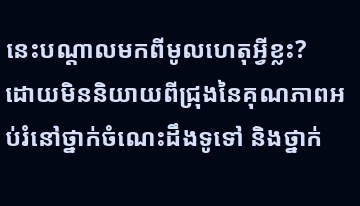នេះបណ្តាលមកពីមូលហេតុអ្វីខ្លះ?
ដោយមិននិយាយពីជ្រុងនៃគុណភាពអប់រំនៅថ្នាក់ចំណេះដឹងទូទៅ និងថ្នាក់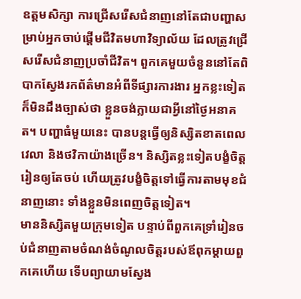ឧត្តមសិក្សា ការជ្រើសរើសជំនាញនៅតែជាបញ្ហាសម្រាប់អ្នកចាប់ផ្តើមជីវិតមហាវិទ្យាល័យ ដែលត្រូវជ្រើសរើសជំនាញប្រចាំជីវិត។ ពួកគេមួយចំនួននៅតែពិបាកស្វែងរកព័ត៌មានអំពីទីផ្សារការងារ អ្នកខ្លះទៀតក៏មិនដឹងច្បាស់ថា ខ្លួនចង់ក្លាយជាអ្វីនៅថ្ងៃអនាគត។ បញ្ហាធំមួយនេះ បានបន្តធ្វើឲ្យនិស្សិតខាតពេលវេលា និងថវិកាយ៉ាងច្រើន។ និស្សិតខ្លះទៀតបង្ខំចិត្តរៀនឲ្យតែចប់ ហើយត្រូវបង្ខំចិត្តទៅធ្វើការតាមមុខជំនាញនោះ ទាំងខ្លួនមិនពេញចិត្តទៀត។
មាននិស្សិតមួយក្រុមទៀត បន្ទាប់ពីពួកគេទ្រាំរៀនចប់ជំនាញតាមចំណង់ចំណូលចិត្តរបស់ឪពុកម្តាយពួកគេហើយ ទើបព្យាយាមស្វែង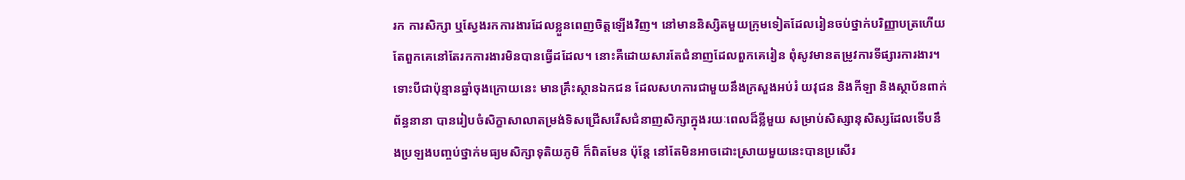រក ការសិក្សា ឬស្វែងរកការងារដែលខ្លួនពេញចិត្តឡើងវិញ។ នៅមាននិស្សិតមួយក្រុមទៀតដែលរៀនចប់ថ្នាក់បរិញ្ញាបត្រហើយ តែពួកគេនៅតែរកការងារមិនបានធ្វើដដែល។ នោះគឺដោយសារតែជំនាញដែលពួកគេរៀន ពុំសូវមានតម្រូវការទីផ្សារការងារ។
ទោះបីជាប៉ុន្មានឆ្នាំចុងក្រោយនេះ មានគ្រឹះស្ថានឯកជន ដែលសហការជាមួយនឹងក្រសួងអប់រំ យវុជន និងកីឡា និងស្ថាប័នពាក់ព័ន្ធនានា បានរៀបចំសិក្ខាសាលាតម្រង់ទិសជ្រើសរើសជំនាញសិក្សាក្នុងរយៈពេលដ៏ខ្លីមួយ សម្រាប់សិស្សានុសិស្សដែលទើបនឹងប្រឡងបញ្ចប់ថ្នាក់មធ្យមសិក្សាទុតិយភូមិ ក៏ពិតមែន ប៉ុន្តែ នៅតែមិនអាចដោះស្រាយមួយនេះបានប្រសើរ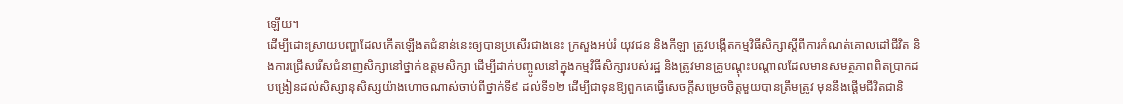ឡើយ។
ដើម្បីដោះស្រាយបញ្ហាដែលកើតឡើងតជំនាន់នេះឲ្យបានប្រសើរជាងនេះ ក្រសួងអប់រំ យុវជន និងកីឡា ត្រូវបង្កើតកម្មវិធីសិក្សាស្តីពីការកំណត់គោលដៅជីវិត និងការជ្រើសរើសជំនាញសិក្សានៅថ្នាក់ឧត្តមសិក្សា ដើម្បីដាក់បញ្ចូលនៅក្នុងកម្មវិធីសិក្សារបស់រដ្ឋ និងត្រូវមានគ្រូបណ្តុះបណ្តាលដែលមានសមត្ថភាពពិតប្រាកដ បង្រៀនដល់សិស្សានុសិស្សយ៉ាងហោចណាស់ចាប់ពីថ្នាក់ទី៩ ដល់ទី១២ ដើម្បីជាទុនឱ្យពួកគេធ្វើសេចក្តីសម្រេចចិត្តមួយបានត្រឹមត្រូវ មុននឹងផ្តើមជីវិតជានិ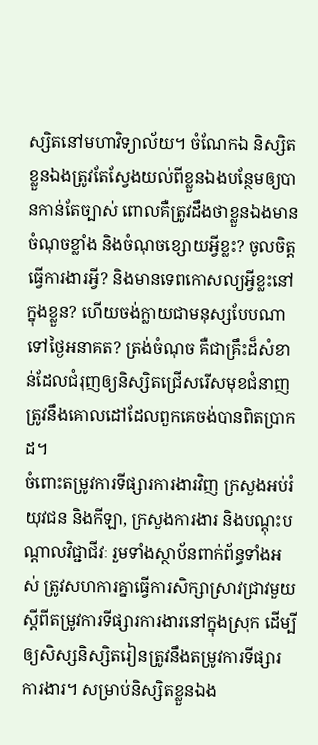ស្សិតនៅមហាវិទ្យាល័យ។ ចំណែកឯ និស្សិតខ្លួនឯងត្រូវតែស្វែងយល់ពីខ្លួនឯងបន្ថែមឲ្យបានកាន់តែច្បាស់ ពោលគឺត្រូវដឹងថាខ្លួនឯងមានចំណុចខ្លាំង និងចំណុចខ្សោយអ្វីខ្លះ? ចូលចិត្តធ្វើការងារអ្វី? និងមានទេពកោសល្យអ្វីខ្លះនៅក្នុងខ្លួន? ហើយចង់ក្លាយជាមនុស្សបែបណាទៅថ្ងៃអនាគត? ត្រង់ចំណុច គឺជាគ្រឹះដ៏សំខាន់ដែលជំរុញឲ្យនិស្សិតជ្រើសរើសមុខជំនាញត្រូវនឹងគោលដៅដែលពួកគេចង់បានពិតប្រាកដ។
ចំពោះតម្រូវការទីផ្សារការងារវិញ ក្រសួងអប់រំ យុវជន និងកីឡា, ក្រសួងការងារ និងបណ្តុះបណ្តាលវិជ្ជាជីវៈ រួមទាំងស្ថាប័នពាក់ព័ន្ធទាំងអស់ ត្រូវសហការគ្នាធ្វើការសិក្សាស្រាវជ្រាវមួយស្តីពីតម្រូវការទីផ្សារការងារនៅក្នុងស្រុក ដើម្បីឲ្យសិស្សនិស្សិតរៀនត្រូវនឹងតម្រូវការទីផ្សារការងារ។ សម្រាប់និស្សិតខ្លួនឯង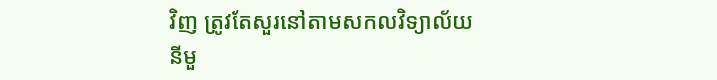វិញ ត្រូវតែសួរនៅតាមសកលវិទ្យាល័យនីមួ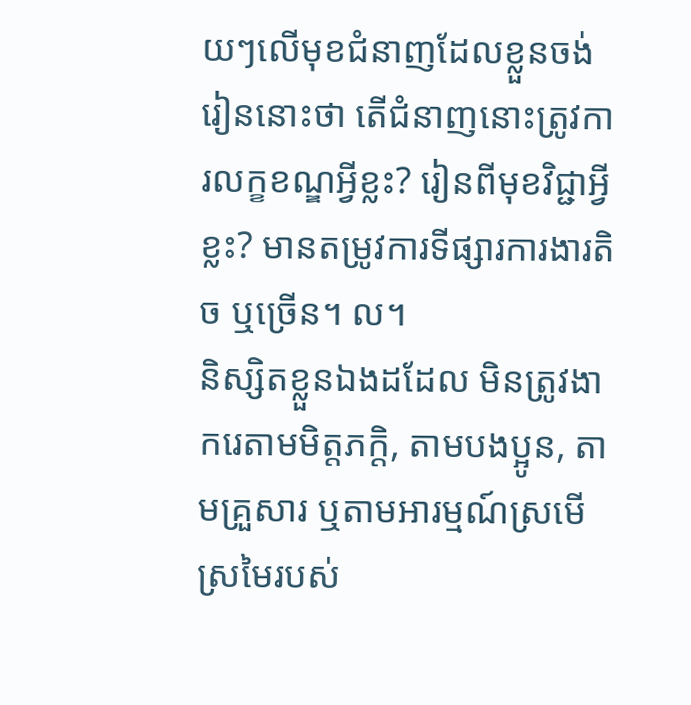យៗលើមុខជំនាញដែលខ្លួនចង់រៀននោះថា តើជំនាញនោះត្រូវការលក្ខខណ្ឌអ្វីខ្លះ? រៀនពីមុខវិជ្ជាអ្វីខ្លះ? មានតម្រូវការទីផ្សារការងារតិច ឬច្រើន។ ល។
និស្សិតខ្លួនឯងដដែល មិនត្រូវងាករេតាមមិត្តភក្តិ, តាមបងប្អូន, តាមគ្រួសារ ឬតាមអារម្មណ៍ស្រមើស្រមៃរបស់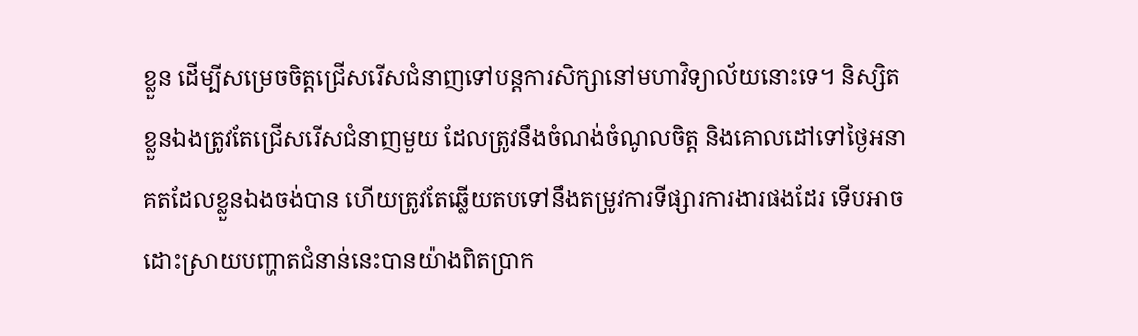ខ្លួន ដើម្បីសម្រេចចិត្តជ្រើសរើសជំនាញទៅបន្តការសិក្សានៅមហាវិទ្យាល័យនោះទេ។ និស្សិតខ្លួនឯងត្រូវតែជ្រើសរើសជំនាញមួយ ដែលត្រូវនឹងចំណង់ចំណូលចិត្ត និងគោលដៅទៅថ្ងៃអនាគតដែលខ្លួនឯងចង់បាន ហើយត្រូវតែឆ្លើយតបទៅនឹងតម្រូវការទីផ្សារការងារផងដែរ ទើបអាចដោះស្រាយបញ្ហាតជំនាន់នេះបានយ៉ាងពិតប្រាក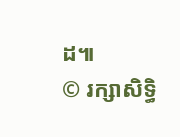ដ៕
© រក្សាសិទ្ធិ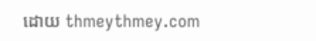ដោយ thmeythmey.com